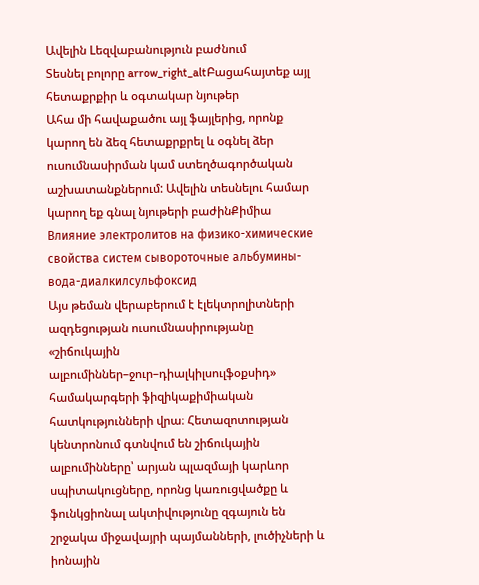Ավելին Lեզվաբանություն բաժնում
Տեսնել բոլորը arrow_right_altԲացահայտեք այլ հետաքրքիր և օգտակար նյութեր
Ահա մի հավաքածու այլ ֆայլերից, որոնք կարող են ձեզ հետաքրքրել և օգնել ձեր ուսումնասիրման կամ ստեղծագործական աշխատանքներում: Ավելին տեսնելու համար կարող եք գնալ նյութերի բաժինՔիմիա
Влияние электролитов на физико-химические свойства систем сывороточные альбумины-вода-диалкилсульфоксид
Այս թեման վերաբերում է էլեկտրոլիտների ազդեցության ուսումնասիրությանը «շիճուկային ալբումիններ–ջուր–դիալկիլսուլֆօքսիդ» համակարգերի ֆիզիկաքիմիական հատկությունների վրա։ Հետազոտության կենտրոնում գտնվում են շիճուկային ալբումինները՝ արյան պլազմայի կարևոր սպիտակուցները, որոնց կառուցվածքը և ֆունկցիոնալ ակտիվությունը զգայուն են շրջակա միջավայրի պայմանների, լուծիչների և իոնային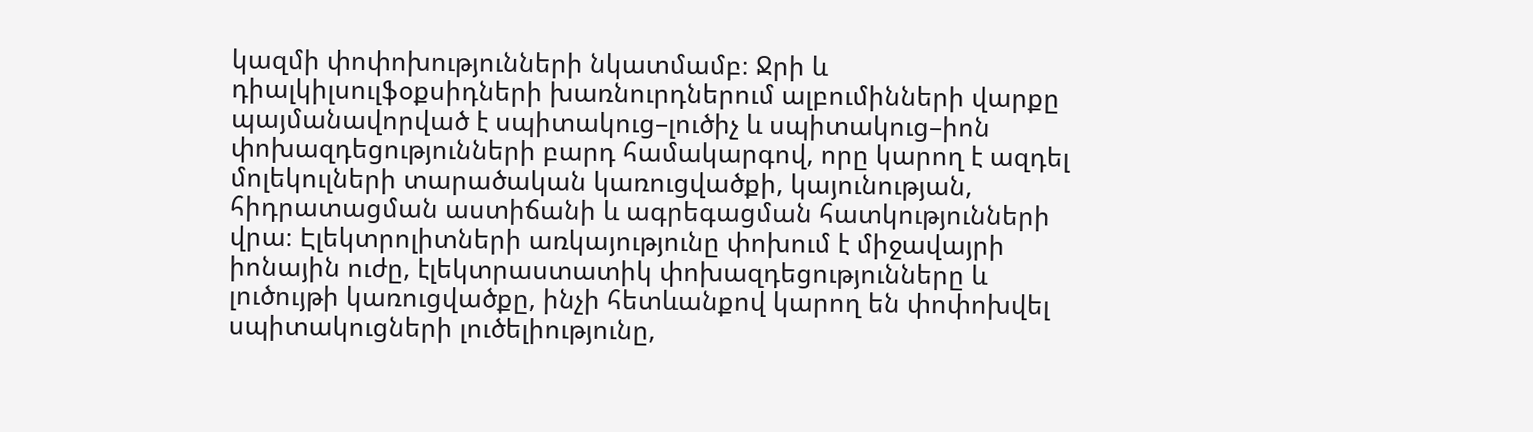կազմի փոփոխությունների նկատմամբ։ Ջրի և դիալկիլսուլֆօքսիդների խառնուրդներում ալբումինների վարքը պայմանավորված է սպիտակուց–լուծիչ և սպիտակուց–իոն փոխազդեցությունների բարդ համակարգով, որը կարող է ազդել մոլեկուլների տարածական կառուցվածքի, կայունության, հիդրատացման աստիճանի և ագրեգացման հատկությունների վրա։ Էլեկտրոլիտների առկայությունը փոխում է միջավայրի իոնային ուժը, էլեկտրաստատիկ փոխազդեցությունները և լուծույթի կառուցվածքը, ինչի հետևանքով կարող են փոփոխվել սպիտակուցների լուծելիությունը,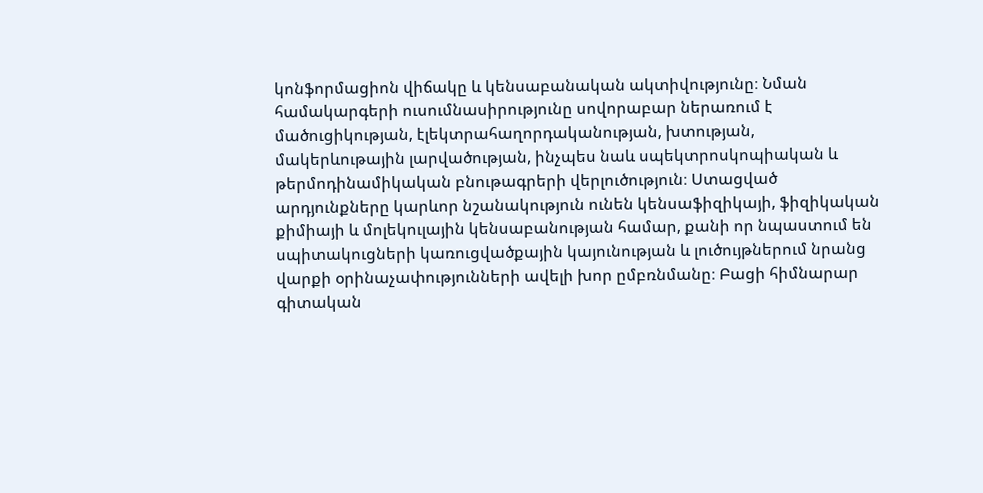կոնֆորմացիոն վիճակը և կենսաբանական ակտիվությունը։ Նման համակարգերի ուսումնասիրությունը սովորաբար ներառում է մածուցիկության, էլեկտրահաղորդականության, խտության, մակերևութային լարվածության, ինչպես նաև սպեկտրոսկոպիական և թերմոդինամիկական բնութագրերի վերլուծություն։ Ստացված արդյունքները կարևոր նշանակություն ունեն կենսաֆիզիկայի, ֆիզիկական քիմիայի և մոլեկուլային կենսաբանության համար, քանի որ նպաստում են սպիտակուցների կառուցվածքային կայունության և լուծույթներում նրանց վարքի օրինաչափությունների ավելի խոր ըմբռնմանը։ Բացի հիմնարար գիտական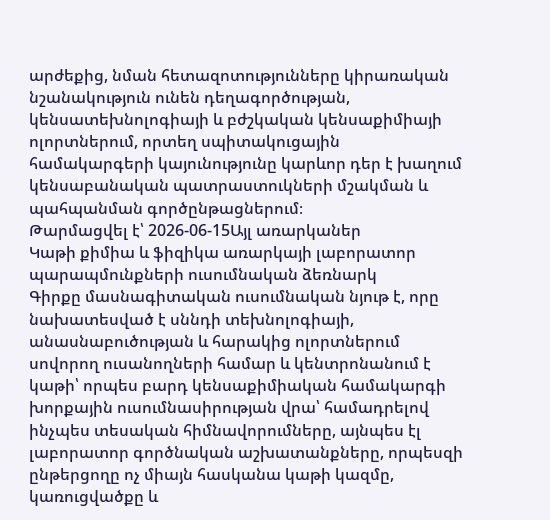արժեքից, նման հետազոտությունները կիրառական նշանակություն ունեն դեղագործության, կենսատեխնոլոգիայի և բժշկական կենսաքիմիայի ոլորտներում, որտեղ սպիտակուցային համակարգերի կայունությունը կարևոր դեր է խաղում կենսաբանական պատրաստուկների մշակման և պահպանման գործընթացներում։
Թարմացվել է՝ 2026-06-15Այլ առարկաներ
Կաթի քիմիա և ֆիզիկա առարկայի լաբորատոր պարապմունքների ուսումնական ձեռնարկ
Գիրքը մասնագիտական ուսումնական նյութ է, որը նախատեսված է սննդի տեխնոլոգիայի, անասնաբուծության և հարակից ոլորտներում սովորող ուսանողների համար և կենտրոնանում է կաթի՝ որպես բարդ կենսաքիմիական համակարգի խորքային ուսումնասիրության վրա՝ համադրելով ինչպես տեսական հիմնավորումները, այնպես էլ լաբորատոր գործնական աշխատանքները, որպեսզի ընթերցողը ոչ միայն հասկանա կաթի կազմը, կառուցվածքը և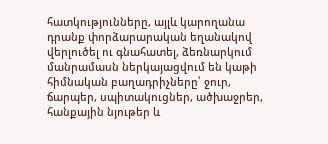հատկությունները, այլև կարողանա դրանք փորձարարական եղանակով վերլուծել ու գնահատել, ձեռնարկում մանրամասն ներկայացվում են կաթի հիմնական բաղադրիչները՝ ջուր, ճարպեր, սպիտակուցներ, ածխաջրեր, հանքային նյութեր և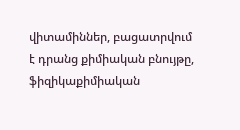վիտամիններ, բացատրվում է դրանց քիմիական բնույթը, ֆիզիկաքիմիական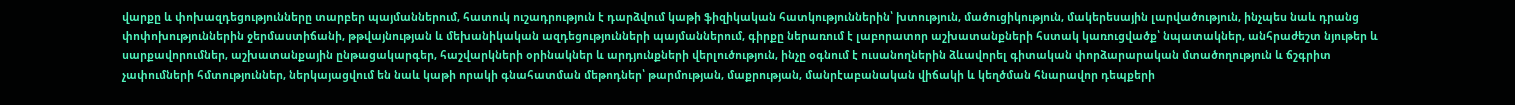վարքը և փոխազդեցությունները տարբեր պայմաններում, հատուկ ուշադրություն է դարձվում կաթի ֆիզիկական հատկություններին՝ խտություն, մածուցիկություն, մակերեսային լարվածություն, ինչպես նաև դրանց փոփոխություններին ջերմաստիճանի, թթվայնության և մեխանիկական ազդեցությունների պայմաններում, գիրքը ներառում է լաբորատոր աշխատանքների հստակ կառուցվածք՝ նպատակներ, անհրաժեշտ նյութեր և սարքավորումներ, աշխատանքային ընթացակարգեր, հաշվարկների օրինակներ և արդյունքների վերլուծություն, ինչը օգնում է ուսանողներին ձևավորել գիտական փորձարարական մտածողություն և ճշգրիտ չափումների հմտություններ, ներկայացվում են նաև կաթի որակի գնահատման մեթոդներ՝ թարմության, մաքրության, մանրէաբանական վիճակի և կեղծման հնարավոր դեպքերի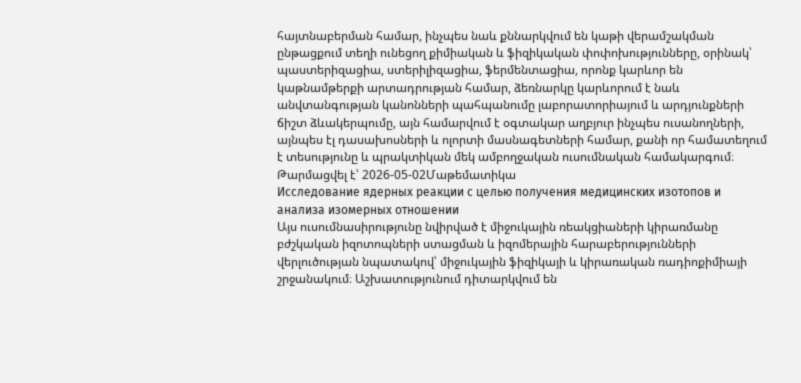հայտնաբերման համար, ինչպես նաև քննարկվում են կաթի վերամշակման ընթացքում տեղի ունեցող քիմիական և ֆիզիկական փոփոխությունները, օրինակ՝ պաստերիզացիա, ստերիլիզացիա, ֆերմենտացիա, որոնք կարևոր են կաթնամթերքի արտադրության համար, ձեռնարկը կարևորում է նաև անվտանգության կանոնների պահպանումը լաբորատորիայում և արդյունքների ճիշտ ձևակերպումը, այն համարվում է օգտակար աղբյուր ինչպես ուսանողների, այնպես էլ դասախոսների և ոլորտի մասնագետների համար, քանի որ համատեղում է տեսությունը և պրակտիկան մեկ ամբողջական ուսումնական համակարգում։
Թարմացվել է՝ 2026-05-02Մաթեմատիկա
Исследование ядерных реакции с целью получения медицинских изотопов и анализа изомерных отношении
Այս ուսումնասիրությունը նվիրված է միջուկային ռեակցիաների կիրառմանը բժշկական իզոտոպների ստացման և իզոմերային հարաբերությունների վերլուծության նպատակով՝ միջուկային ֆիզիկայի և կիրառական ռադիոքիմիայի շրջանակում։ Աշխատությունում դիտարկվում են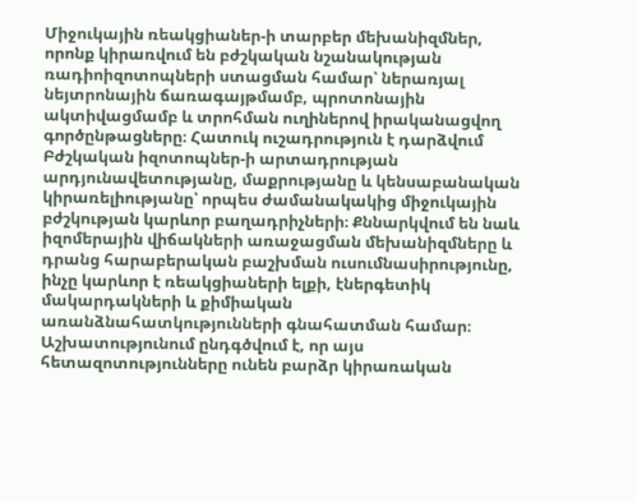Միջուկային ռեակցիաներ-ի տարբեր մեխանիզմներ, որոնք կիրառվում են բժշկական նշանակության ռադիոիզոտոպների ստացման համար՝ ներառյալ նեյտրոնային ճառագայթմամբ, պրոտոնային ակտիվացմամբ և տրոհման ուղիներով իրականացվող գործընթացները։ Հատուկ ուշադրություն է դարձվում Բժշկական իզոտոպներ-ի արտադրության արդյունավետությանը, մաքրությանը և կենսաբանական կիրառելիությանը՝ որպես ժամանակակից միջուկային բժշկության կարևոր բաղադրիչների։ Քննարկվում են նաև իզոմերային վիճակների առաջացման մեխանիզմները և դրանց հարաբերական բաշխման ուսումնասիրությունը, ինչը կարևոր է ռեակցիաների ելքի, էներգետիկ մակարդակների և քիմիական առանձնահատկությունների գնահատման համար։ Աշխատությունում ընդգծվում է, որ այս հետազոտությունները ունեն բարձր կիրառական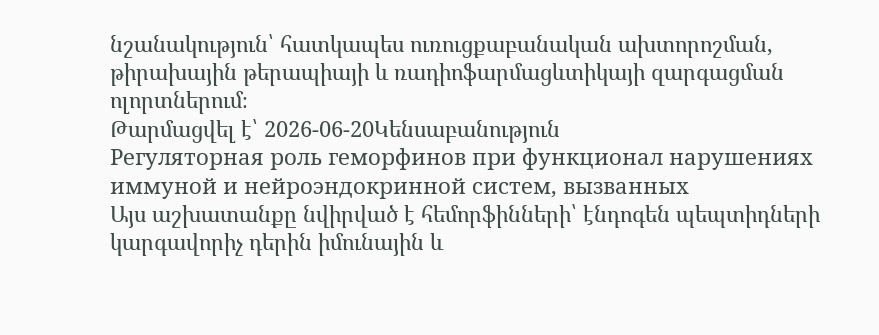նշանակություն՝ հատկապես ուռուցքաբանական ախտորոշման, թիրախային թերապիայի և ռադիոֆարմացևտիկայի զարգացման ոլորտներում։
Թարմացվել է՝ 2026-06-20Կենսաբանություն
Регуляторная роль геморфинов при функционал нарушениях иммуной и нейроэндокринной систем, вызванных
Այս աշխատանքը նվիրված է հեմորֆինների՝ էնդոգեն պեպտիդների կարգավորիչ դերին իմունային և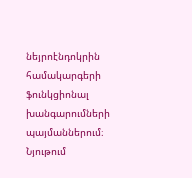նեյրոէնդոկրին համակարգերի ֆունկցիոնալ խանգարումների պայմաններում։ Նյութում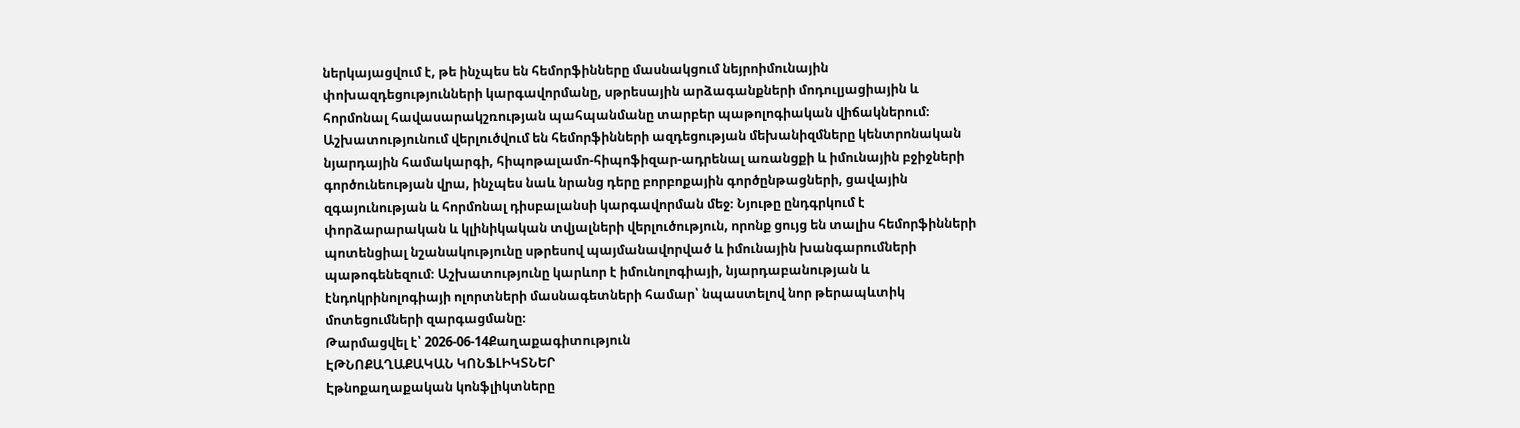ներկայացվում է, թե ինչպես են հեմորֆինները մասնակցում նեյրոիմունային փոխազդեցությունների կարգավորմանը, սթրեսային արձագանքների մոդուլյացիային և հորմոնալ հավասարակշռության պահպանմանը տարբեր պաթոլոգիական վիճակներում։ Աշխատությունում վերլուծվում են հեմորֆինների ազդեցության մեխանիզմները կենտրոնական նյարդային համակարգի, հիպոթալամո-հիպոֆիզար-ադրենալ առանցքի և իմունային բջիջների գործունեության վրա, ինչպես նաև նրանց դերը բորբոքային գործընթացների, ցավային զգայունության և հորմոնալ դիսբալանսի կարգավորման մեջ։ Նյութը ընդգրկում է փորձարարական և կլինիկական տվյալների վերլուծություն, որոնք ցույց են տալիս հեմորֆինների պոտենցիալ նշանակությունը սթրեսով պայմանավորված և իմունային խանգարումների պաթոգենեզում։ Աշխատությունը կարևոր է իմունոլոգիայի, նյարդաբանության և էնդոկրինոլոգիայի ոլորտների մասնագետների համար՝ նպաստելով նոր թերապևտիկ մոտեցումների զարգացմանը։
Թարմացվել է՝ 2026-06-14Քաղաքագիտություն
ԷԹՆՈՔԱՂԱՔԱԿԱՆ ԿՈՆՖԼԻԿՏՆԵՐ
Էթնոքաղաքական կոնֆլիկտները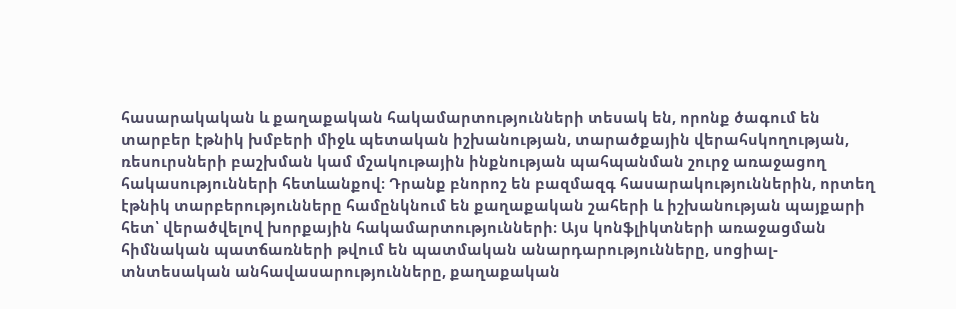հասարակական և քաղաքական հակամարտությունների տեսակ են, որոնք ծագում են տարբեր էթնիկ խմբերի միջև պետական իշխանության, տարածքային վերահսկողության, ռեսուրսների բաշխման կամ մշակութային ինքնության պահպանման շուրջ առաջացող հակասությունների հետևանքով։ Դրանք բնորոշ են բազմազգ հասարակություններին, որտեղ էթնիկ տարբերությունները համընկնում են քաղաքական շահերի և իշխանության պայքարի հետ՝ վերածվելով խորքային հակամարտությունների։ Այս կոնֆլիկտների առաջացման հիմնական պատճառների թվում են պատմական անարդարությունները, սոցիալ-տնտեսական անհավասարությունները, քաղաքական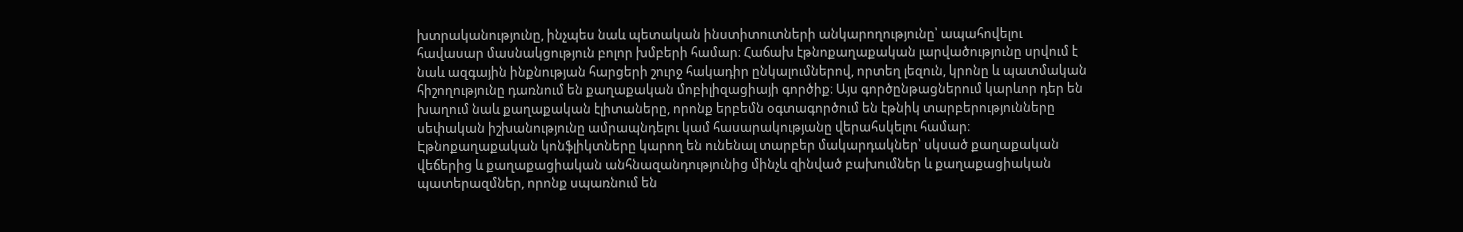խտրականությունը, ինչպես նաև պետական ինստիտուտների անկարողությունը՝ ապահովելու հավասար մասնակցություն բոլոր խմբերի համար։ Հաճախ էթնոքաղաքական լարվածությունը սրվում է նաև ազգային ինքնության հարցերի շուրջ հակադիր ընկալումներով, որտեղ լեզուն, կրոնը և պատմական հիշողությունը դառնում են քաղաքական մոբիլիզացիայի գործիք։ Այս գործընթացներում կարևոր դեր են խաղում նաև քաղաքական էլիտաները, որոնք երբեմն օգտագործում են էթնիկ տարբերությունները սեփական իշխանությունը ամրապնդելու կամ հասարակությանը վերահսկելու համար։ Էթնոքաղաքական կոնֆլիկտները կարող են ունենալ տարբեր մակարդակներ՝ սկսած քաղաքական վեճերից և քաղաքացիական անհնազանդությունից մինչև զինված բախումներ և քաղաքացիական պատերազմներ, որոնք սպառնում են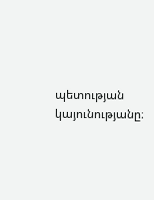պետության կայունությանը։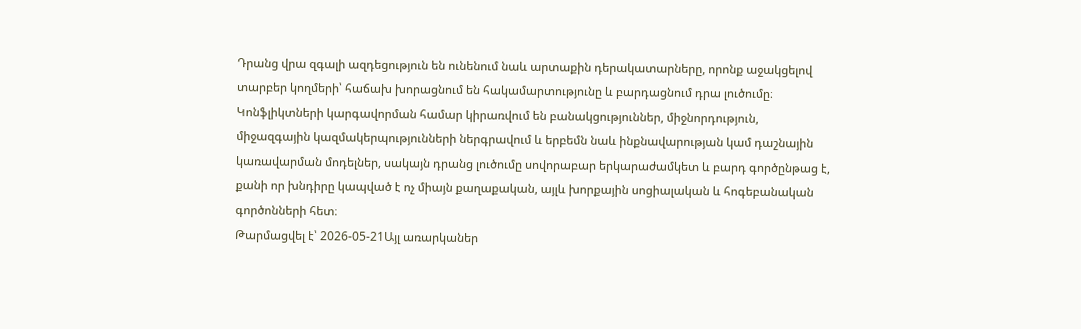Դրանց վրա զգալի ազդեցություն են ունենում նաև արտաքին դերակատարները, որոնք աջակցելով տարբեր կողմերի՝ հաճախ խորացնում են հակամարտությունը և բարդացնում դրա լուծումը։ Կոնֆլիկտների կարգավորման համար կիրառվում են բանակցություններ, միջնորդություն, միջազգային կազմակերպությունների ներգրավում և երբեմն նաև ինքնավարության կամ դաշնային կառավարման մոդելներ, սակայն դրանց լուծումը սովորաբար երկարաժամկետ և բարդ գործընթաց է, քանի որ խնդիրը կապված է ոչ միայն քաղաքական, այլև խորքային սոցիալական և հոգեբանական գործոնների հետ։
Թարմացվել է՝ 2026-05-21Այլ առարկաներ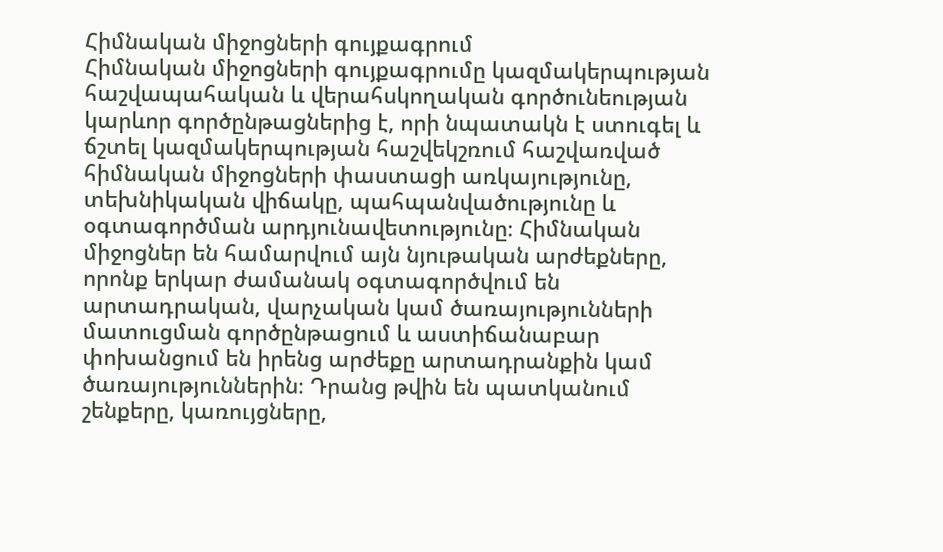Հիմնական միջոցների գույքագրում
Հիմնական միջոցների գույքագրումը կազմակերպության հաշվապահական և վերահսկողական գործունեության կարևոր գործընթացներից է, որի նպատակն է ստուգել և ճշտել կազմակերպության հաշվեկշռում հաշվառված հիմնական միջոցների փաստացի առկայությունը, տեխնիկական վիճակը, պահպանվածությունը և օգտագործման արդյունավետությունը։ Հիմնական միջոցներ են համարվում այն նյութական արժեքները, որոնք երկար ժամանակ օգտագործվում են արտադրական, վարչական կամ ծառայությունների մատուցման գործընթացում և աստիճանաբար փոխանցում են իրենց արժեքը արտադրանքին կամ ծառայություններին։ Դրանց թվին են պատկանում շենքերը, կառույցները,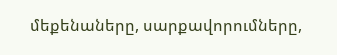մեքենաները, սարքավորումները,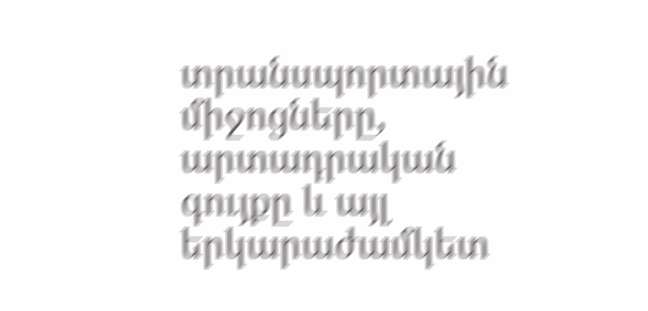տրանսպորտային միջոցները, արտադրական գույքը և այլ երկարաժամկետ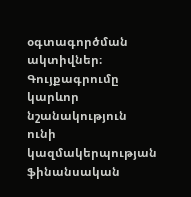օգտագործման ակտիվներ։ Գույքագրումը կարևոր նշանակություն ունի կազմակերպության ֆինանսական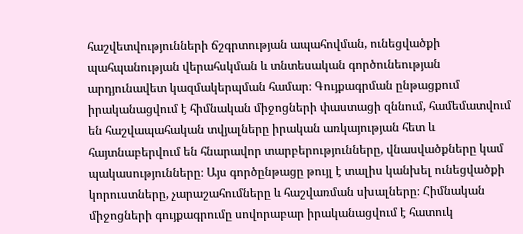հաշվետվությունների ճշգրտության ապահովման, ունեցվածքի պահպանության վերահսկման և տնտեսական գործունեության արդյունավետ կազմակերպման համար։ Գույքագրման ընթացքում իրականացվում է հիմնական միջոցների փաստացի զննում, համեմատվում են հաշվապահական տվյալները իրական առկայության հետ և հայտնաբերվում են հնարավոր տարբերությունները, վնասվածքները կամ պակասությունները։ Այս գործընթացը թույլ է տալիս կանխել ունեցվածքի կորուստները, չարաշահումները և հաշվառման սխալները։ Հիմնական միջոցների գույքագրումը սովորաբար իրականացվում է հատուկ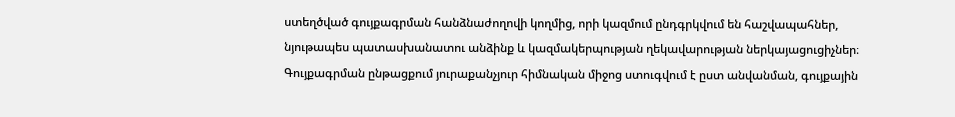ստեղծված գույքագրման հանձնաժողովի կողմից, որի կազմում ընդգրկվում են հաշվապահներ, նյութապես պատասխանատու անձինք և կազմակերպության ղեկավարության ներկայացուցիչներ։ Գույքագրման ընթացքում յուրաքանչյուր հիմնական միջոց ստուգվում է ըստ անվանման, գույքային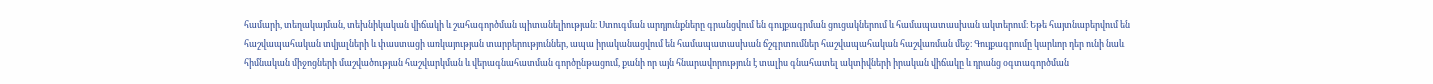համարի, տեղակայման, տեխնիկական վիճակի և շահագործման պիտանելիության։ Ստուգման արդյունքները գրանցվում են գույքագրման ցուցակներում և համապատասխան ակտերում։ Եթե հայտնաբերվում են հաշվապահական տվյալների և փաստացի առկայության տարբերություններ, ապա իրականացվում են համապատասխան ճշգրտումներ հաշվապահական հաշվառման մեջ։ Գույքագրումը կարևոր դեր ունի նաև հիմնական միջոցների մաշվածության հաշվարկման և վերագնահատման գործընթացում, քանի որ այն հնարավորություն է տալիս գնահատել ակտիվների իրական վիճակը և դրանց օգտագործման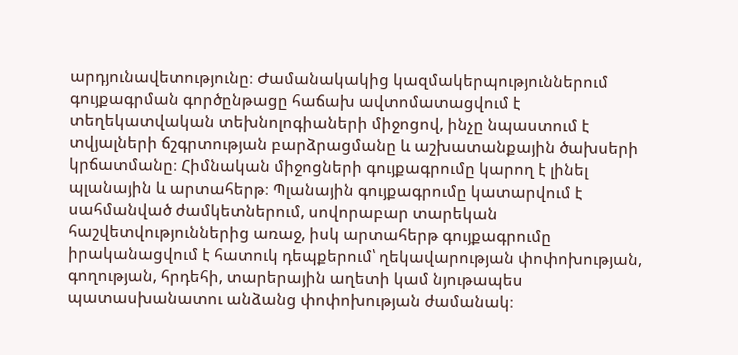արդյունավետությունը։ Ժամանակակից կազմակերպություններում գույքագրման գործընթացը հաճախ ավտոմատացվում է տեղեկատվական տեխնոլոգիաների միջոցով, ինչը նպաստում է տվյալների ճշգրտության բարձրացմանը և աշխատանքային ծախսերի կրճատմանը։ Հիմնական միջոցների գույքագրումը կարող է լինել պլանային և արտահերթ։ Պլանային գույքագրումը կատարվում է սահմանված ժամկետներում, սովորաբար տարեկան հաշվետվություններից առաջ, իսկ արտահերթ գույքագրումը իրականացվում է հատուկ դեպքերում՝ ղեկավարության փոփոխության, գողության, հրդեհի, տարերային աղետի կամ նյութապես պատասխանատու անձանց փոփոխության ժամանակ։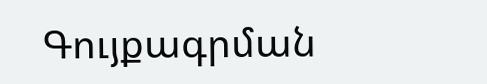Գույքագրման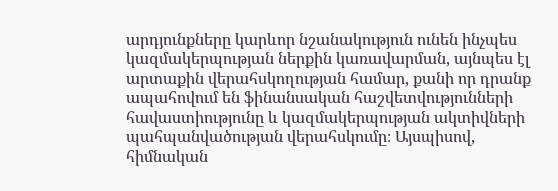արդյունքները կարևոր նշանակություն ունեն ինչպես կազմակերպության ներքին կառավարման, այնպես էլ արտաքին վերահսկողության համար, քանի որ դրանք ապահովում են ֆինանսական հաշվետվությունների հավաստիությունը և կազմակերպության ակտիվների պահպանվածության վերահսկումը։ Այսպիսով, հիմնական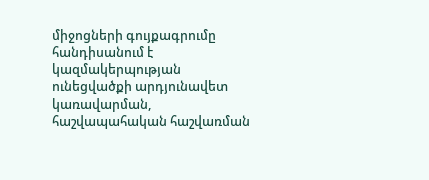միջոցների գույքագրումը հանդիսանում է կազմակերպության ունեցվածքի արդյունավետ կառավարման, հաշվապահական հաշվառման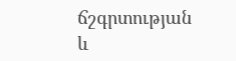ճշգրտության և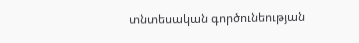տնտեսական գործունեության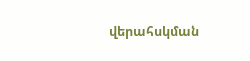վերահսկման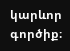կարևոր գործիք։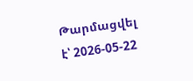Թարմացվել է՝ 2026-05-22